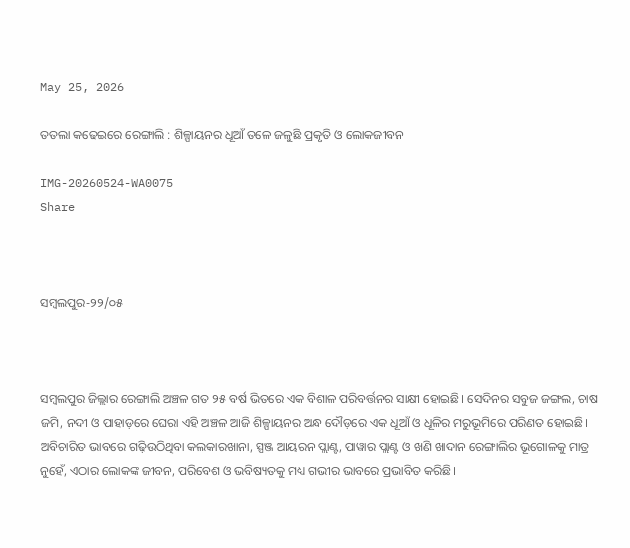May 25, 2026

ତତଲା କଢେଇରେ ରେଙ୍ଗାଲି : ଶିଳ୍ପାୟନର ଧୂଆଁ ତଳେ ଜଳୁଛି ପ୍ରକୃତି ଓ ଲୋକଜୀବନ

IMG-20260524-WA0075
Share



ସମ୍ବଲପୁର-୨୨/୦୫



ସମ୍ବଲପୁର ଜିଲ୍ଲାର ରେଙ୍ଗାଲି ଅଞ୍ଚଳ ଗତ ୨୫ ବର୍ଷ ଭିତରେ ଏକ ବିଶାଳ ପରିବର୍ତ୍ତନର ସାକ୍ଷୀ ହୋଇଛି। ସେଦିନର ସବୁଜ ଜଙ୍ଗଲ, ଚାଷ ଜମି, ନଦୀ ଓ ପାହାଡ଼ରେ ଘେରା ଏହି ଅଞ୍ଚଳ ଆଜି ଶିଳ୍ପାୟନର ଅନ୍ଧ ଦୌଡ଼ରେ ଏକ ଧୂଆଁ ଓ ଧୂଳିର ମରୁଭୂମିରେ ପରିଣତ ହୋଇଛି। ଅବିଚାରିତ ଭାବରେ ଗଢ଼ିଉଠିଥିବା କଲକାରଖାନା, ସ୍ପଞ୍ଜ ଆୟରନ ପ୍ଲାଣ୍ଟ, ପାୱାର ପ୍ଲାଣ୍ଟ ଓ ଖଣି ଖାଦାନ ରେଙ୍ଗାଲିର ଭୂଗୋଳକୁ ମାତ୍ର ନୁହେଁ, ଏଠାର ଲୋକଙ୍କ ଜୀବନ, ପରିବେଶ ଓ ଭବିଷ୍ୟତକୁ ମଧ୍ୟ ଗଭୀର ଭାବରେ ପ୍ରଭାବିତ କରିଛି।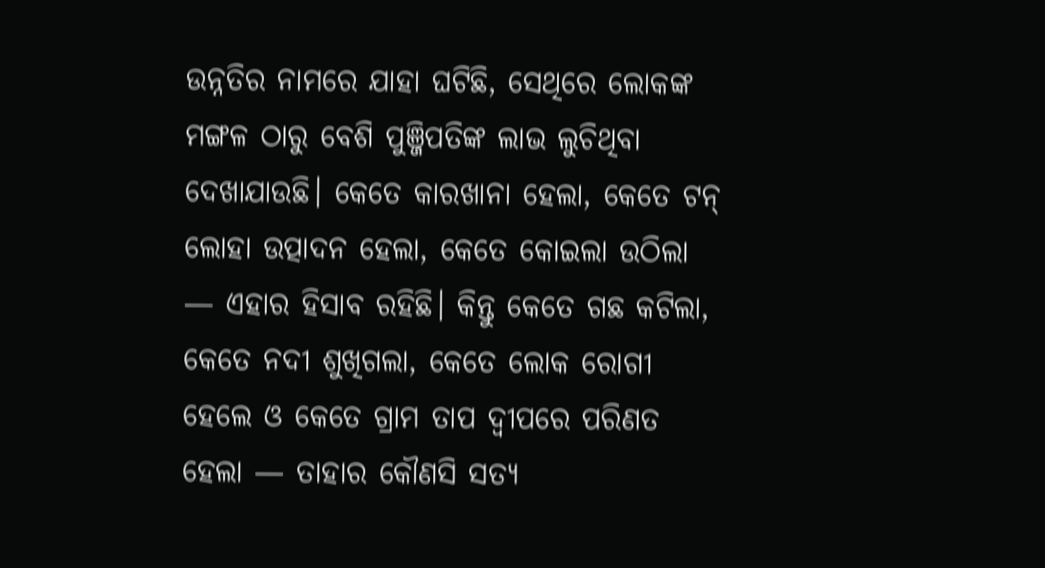ଉନ୍ନତିର ନାମରେ ଯାହା ଘଟିଛି, ସେଥିରେ ଲୋକଙ୍କ ମଙ୍ଗଳ ଠାରୁ ବେଶି ପୁଞ୍ଜିପତିଙ୍କ ଲାଭ ଲୁଚିଥିବା ଦେଖାଯାଉଛି। କେତେ କାରଖାନା ହେଲା, କେତେ ଟନ୍‌ ଲୋହା ଉତ୍ପାଦନ ହେଲା, କେତେ କୋଇଲା ଉଠିଲା — ଏହାର ହିସାବ ରହିଛି। କିନ୍ତୁ କେତେ ଗଛ କଟିଲା, କେତେ ନଦୀ ଶୁଖିଗଲା, କେତେ ଲୋକ ରୋଗୀ ହେଲେ ଓ କେତେ ଗ୍ରାମ ତାପ ଦ୍ୱୀପରେ ପରିଣତ ହେଲା — ତାହାର କୌଣସି ସତ୍ୟ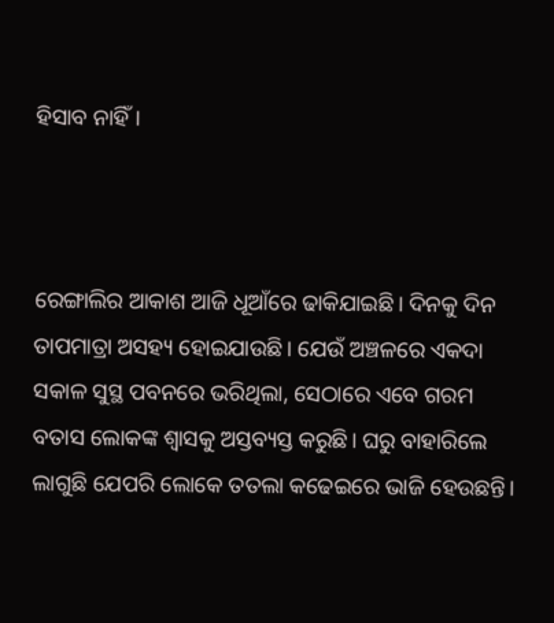ହିସାବ ନାହିଁ।



ରେଙ୍ଗାଲିର ଆକାଶ ଆଜି ଧୂଆଁରେ ଢାକିଯାଇଛି। ଦିନକୁ ଦିନ ତାପମାତ୍ରା ଅସହ୍ୟ ହୋଇଯାଉଛି। ଯେଉଁ ଅଞ୍ଚଳରେ ଏକଦା ସକାଳ ସୁସ୍ଥ ପବନରେ ଭରିଥିଲା, ସେଠାରେ ଏବେ ଗରମ ବତାସ ଲୋକଙ୍କ ଶ୍ୱାସକୁ ଅସ୍ତବ୍ୟସ୍ତ କରୁଛି। ଘରୁ ବାହାରିଲେ ଲାଗୁଛି ଯେପରି ଲୋକେ ତତଲା କଢେଇରେ ଭାଜି ହେଉଛନ୍ତି।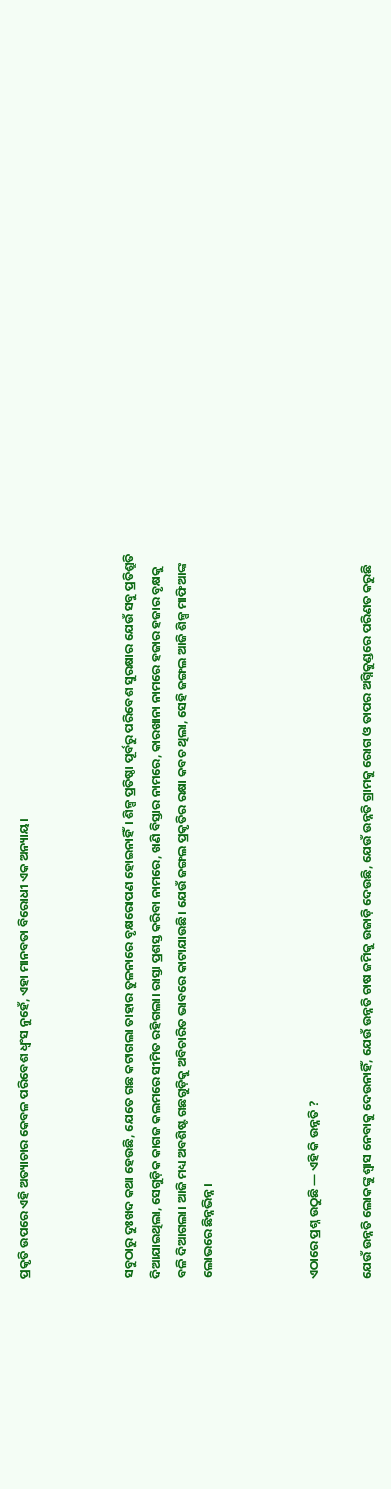ପ୍ରକୃତି ଉପରେ ଏହି ଅତ୍ୟାଚାର କେବଳ ପରିବେଶ ଧ୍ୱଂସ ନୁହେଁ, ଏହା ମାନବତା ବିରୋଧୀ ଏକ ଅନ୍ୟାୟ।



ସବୁଠାରୁ ଦୁଃଖଦ କଥା ହେଉଛି, ଯେତେ ଗଛ କଟାଗଲା ତାହାର ତୁଳନାରେ ବୃକ୍ଷରୋପଣ ହୋଇନାହିଁ। ଶିଳ୍ପ ପ୍ରତିଷ୍ଠା ପୂର୍ବରୁ ପରିବେଶ ସୁରକ୍ଷାର ଯେଉଁ ସବୁ ପ୍ରତିଶ୍ରୁତି ଦିଆଯାଇଥିଲା, ସେଗୁଡ଼ିକ କାଗଜ କଲମରେ ସୀମିତ ରହିଗଲା। ରାସ୍ତା ପ୍ରଶସ୍ତ କରିବା ନାମରେ, ଖଣି ବିସ୍ତାର ନାମରେ, କାରଖାନା ନାମରେ ହଜାର ହଜାର ବୃକ୍ଷକୁ ବଳି ଦିଆଗଲା। ଆଜି ମଧ୍ୟ ଅବଶିଷ୍ଟ ଗଛଗୁଡ଼ିକୁ ଅବିଚାରିତ ଭାବରେ କାଟାଯାଉଛି। ଯେଉଁ ଜଙ୍ଗଲ ପ୍ରକୃତିର ରକ୍ଷା କବଚ ଥିଲା, ସେହି ଜଙ୍ଗଲ ଆଜି ଶିଳ୍ପ ମାଫିଆଙ୍କ ଲୋଭରେ ଛିନ୍ନଭିନ୍ନ।



ଏଠାରେ ପ୍ରଶ୍ନ ଉଠୁଛି — ଏହି କି ଉନ୍ନତି ?

ଯେଉଁ ଉନ୍ନତି ଲୋକଙ୍କୁ ଶ୍ୱାସ ନେବାକୁ ଦେଉନାହିଁ, ଯେଉଁ ଉନ୍ନତି ଚାଷ ଜମିକୁ ଉଜାଡ଼ି ଦେଉଛି, ଯେଉଁ ଉନ୍ନତି ଗ୍ରାମକୁ ରୋଗ ଓ ତାପର ଅଗ୍ନିକୁଣ୍ଡରେ ପରିଣତ କରୁଛି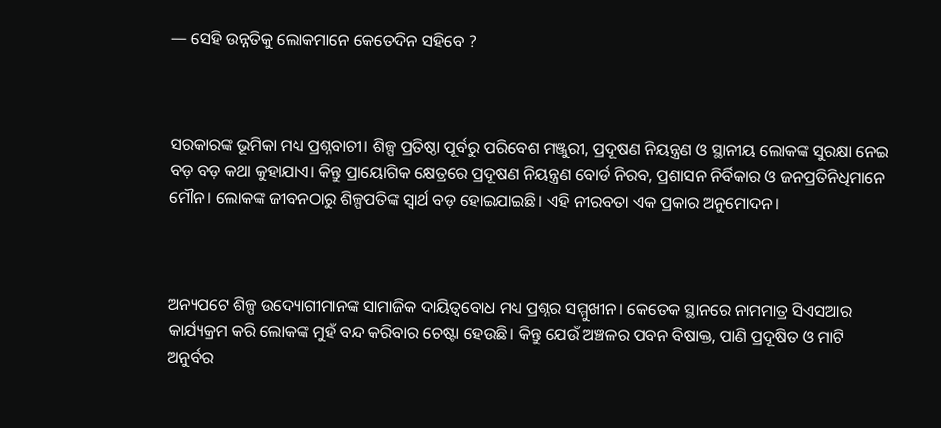— ସେହି ଉନ୍ନତିକୁ ଲୋକମାନେ କେତେଦିନ ସହିବେ ?



ସରକାରଙ୍କ ଭୂମିକା ମଧ୍ୟ ପ୍ରଶ୍ନବାଚୀ। ଶିଳ୍ପ ପ୍ରତିଷ୍ଠା ପୂର୍ବରୁ ପରିବେଶ ମଞ୍ଜୁରୀ, ପ୍ରଦୂଷଣ ନିୟନ୍ତ୍ରଣ ଓ ସ୍ଥାନୀୟ ଲୋକଙ୍କ ସୁରକ୍ଷା ନେଇ ବଡ଼ ବଡ଼ କଥା କୁହାଯାଏ। କିନ୍ତୁ ପ୍ରାୟୋଗିକ କ୍ଷେତ୍ରରେ ପ୍ରଦୂଷଣ ନିୟନ୍ତ୍ରଣ ବୋର୍ଡ ନିରବ, ପ୍ରଶାସନ ନିର୍ବିକାର ଓ ଜନପ୍ରତିନିଧିମାନେ ମୌନ। ଲୋକଙ୍କ ଜୀବନଠାରୁ ଶିଳ୍ପପତିଙ୍କ ସ୍ୱାର୍ଥ ବଡ଼ ହୋଇଯାଇଛି। ଏହି ନୀରବତା ଏକ ପ୍ରକାର ଅନୁମୋଦନ।



ଅନ୍ୟପଟେ ଶିଳ୍ପ ଉଦ୍ୟୋଗୀମାନଙ୍କ ସାମାଜିକ ଦାୟିତ୍ୱବୋଧ ମଧ୍ୟ ପ୍ରଶ୍ନର ସମ୍ମୁଖୀନ। କେତେକ ସ୍ଥାନରେ ନାମମାତ୍ର ସିଏସଆର କାର୍ଯ୍ୟକ୍ରମ କରି ଲୋକଙ୍କ ମୁହଁ ବନ୍ଦ କରିବାର ଚେଷ୍ଟା ହେଉଛି। କିନ୍ତୁ ଯେଉଁ ଅଞ୍ଚଳର ପବନ ବିଷାକ୍ତ, ପାଣି ପ୍ରଦୂଷିତ ଓ ମାଟି ଅନୁର୍ବର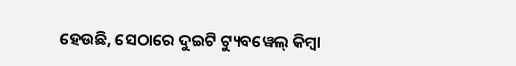ହେଉଛି, ସେଠାରେ ଦୁଇଟି ଟ୍ୟୁବୱେଲ୍ କିମ୍ବା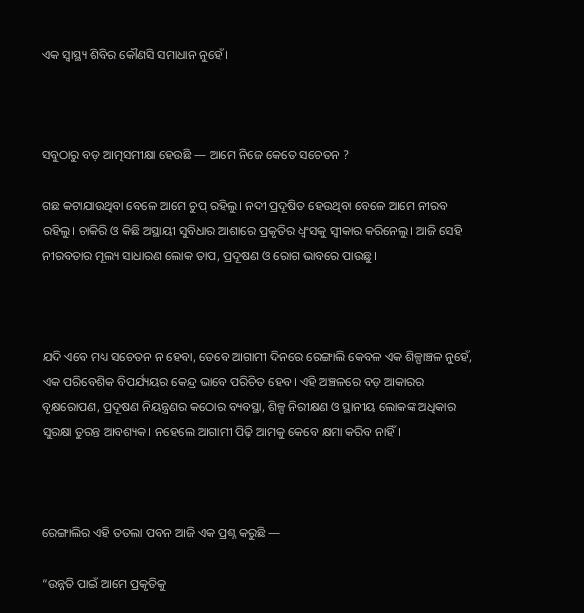ଏକ ସ୍ୱାସ୍ଥ୍ୟ ଶିବିର କୌଣସି ସମାଧାନ ନୁହେଁ।



ସବୁଠାରୁ ବଡ଼ ଆତ୍ମସମୀକ୍ଷା ହେଉଛି — ଆମେ ନିଜେ କେତେ ସଚେତନ ?

ଗଛ କଟାଯାଉଥିବା ବେଳେ ଆମେ ଚୁପ୍‌ ରହିଲୁ। ନଦୀ ପ୍ରଦୂଷିତ ହେଉଥିବା ବେଳେ ଆମେ ନୀରବ ରହିଲୁ। ଚାକିରି ଓ କିଛି ଅସ୍ଥାୟୀ ସୁବିଧାର ଆଶାରେ ପ୍ରକୃତିର ଧ୍ୱଂସକୁ ସ୍ୱୀକାର କରିନେଲୁ। ଆଜି ସେହି ନୀରବତାର ମୂଲ୍ୟ ସାଧାରଣ ଲୋକ ତାପ, ପ୍ରଦୂଷଣ ଓ ରୋଗ ଭାବରେ ପାଉଛୁ।



ଯଦି ଏବେ ମଧ୍ୟ ସଚେତନ ନ ହେବା, ତେବେ ଆଗାମୀ ଦିନରେ ରେଙ୍ଗାଲି କେବଳ ଏକ ଶିଳ୍ପାଞ୍ଚଳ ନୁହେଁ, ଏକ ପରିବେଶିକ ବିପର୍ଯ୍ୟୟର କେନ୍ଦ୍ର ଭାବେ ପରିଚିତ ହେବ। ଏହି ଅଞ୍ଚଳରେ ବଡ଼ ଆକାରର ବୃକ୍ଷରୋପଣ, ପ୍ରଦୂଷଣ ନିୟନ୍ତ୍ରଣର କଠୋର ବ୍ୟବସ୍ଥା, ଶିଳ୍ପ ନିରୀକ୍ଷଣ ଓ ସ୍ଥାନୀୟ ଲୋକଙ୍କ ଅଧିକାର ସୁରକ୍ଷା ତୁରନ୍ତ ଆବଶ୍ୟକ। ନହେଲେ ଆଗାମୀ ପିଢ଼ି ଆମକୁ କେବେ କ୍ଷମା କରିବ ନାହିଁ।



ରେଙ୍ଗାଲିର ଏହି ତତଲା ପବନ ଆଜି ଏକ ପ୍ରଶ୍ନ କରୁଛି —

“ଉନ୍ନତି ପାଇଁ ଆମେ ପ୍ରକୃତିକୁ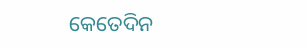କେତେଦିନ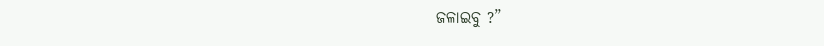ଜଳାଇବୁ ?”